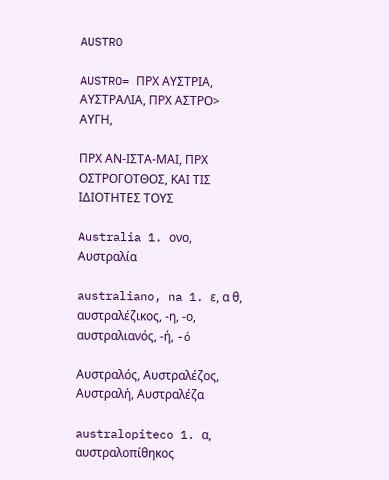AUSTRO

AUSTRO= ΠΡΧ ΑΥΣΤΡΙΑ, ΑΥΣΤΡΑΛΙΑ, ΠΡΧ ΑΣΤΡΟ> ΑΥΓΗ,

ΠΡΧ ΑΝ-ΙΣΤΑ-ΜΑΙ, ΠΡΧ ΟΣΤΡΟΓΟΤΘΟΣ, ΚΑΙ ΤΙΣ ΙΔΙΟΤΗΤΕΣ ΤΟΥΣ

Australia 1. ονο, Αυστραλία

australiano, na 1. ε, α θ, αυστραλέζικος, -η, -ο, αυστραλιανός, -ή, -ó

Αυστραλός, Αυστραλέζος, Αυστραλή, Αυστραλέζα

australopiteco 1. α, αυστραλοπίθηκος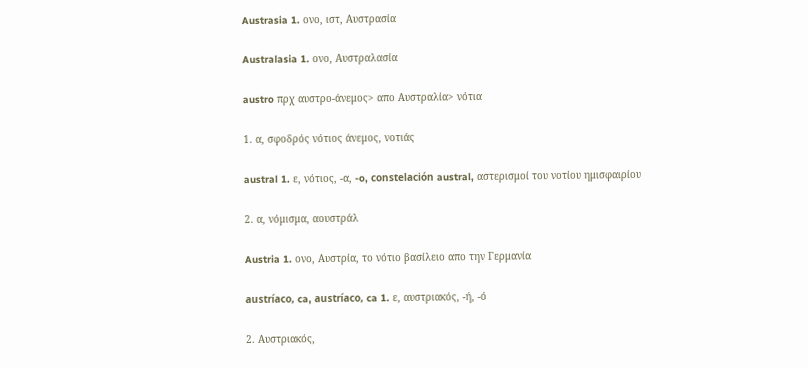Austrasia 1. ονο, ιστ, Αυστρασία

Australasia 1. ονο, Αυστραλασία

austro πρχ αυστρο-άνεμος> απο Αυστραλία> νότια

1. α, σφοδρός νότιος άνεμος, νοτιάς

austral 1. ε, νότιος, -α, -o, constelación austral, αστερισμοί του νοτίου ημισφαιρίου

2. α, νόμισμα, αουστράλ

Austria 1. ονο, Αυστρία, το νότιο βασίλειο απο την Γερμανία

austríaco, ca, austríaco, ca 1. ε, αυστριακός, -ή, -ό

2. Αυστριακός,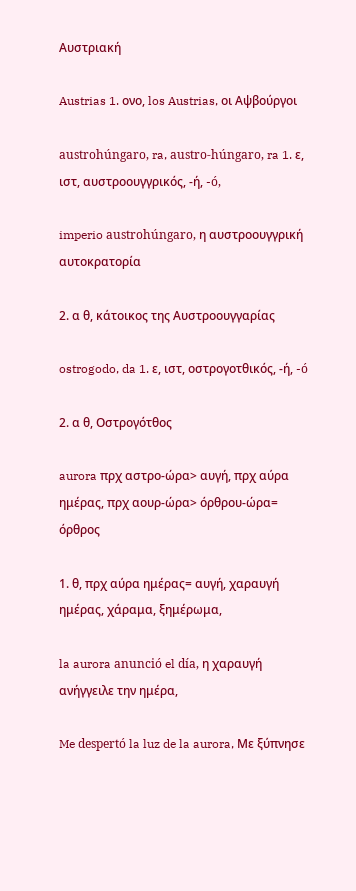Αυστριακή

Austrias 1. ονο, los Austrias, οι Αψβούργοι

austrohúngaro, ra, austro-húngaro, ra 1. ε, ιστ, αυστροουγγρικός, -ή, -ó,

imperio austrohúngaro, η αυστροουγγρική αυτοκρατορία

2. α θ, κάτοικος της Αυστροουγγαρίας

ostrogodo, da 1. ε, ιστ, οστρογοτθικός, -ή, -ó

2. α θ, Oστρογότθος

aurora πρχ αστρο-ώρα> αυγή, πρχ αύρα ημέρας, πρχ αουρ-ώρα> όρθρου-ώρα= όρθρος

1. θ, πρχ αύρα ημέρας= αυγή, χαραυγή ημέρας, χάραμα, ξημέρωμα,

la aurora anunció el día, η χαραυγή ανήγγειλε την ημέρα,

Me despertó la luz de la aurora, Με ξύπνησε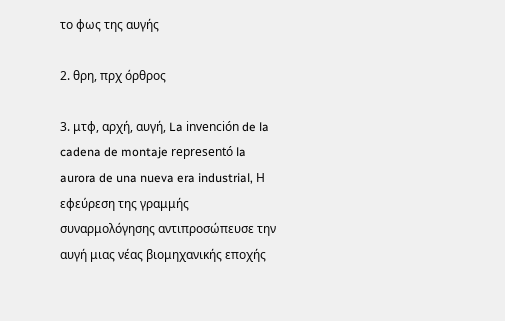το φως της αυγής

2. θρη, πρχ όρθρος

3. μτφ, αρχή, αυγή, La invención de la cadena de montaje representó la aurora de una nueva era industrial, Η εφεύρεση της γραμμής συναρμολόγησης αντιπροσώπευσε την αυγή μιας νέας βιομηχανικής εποχής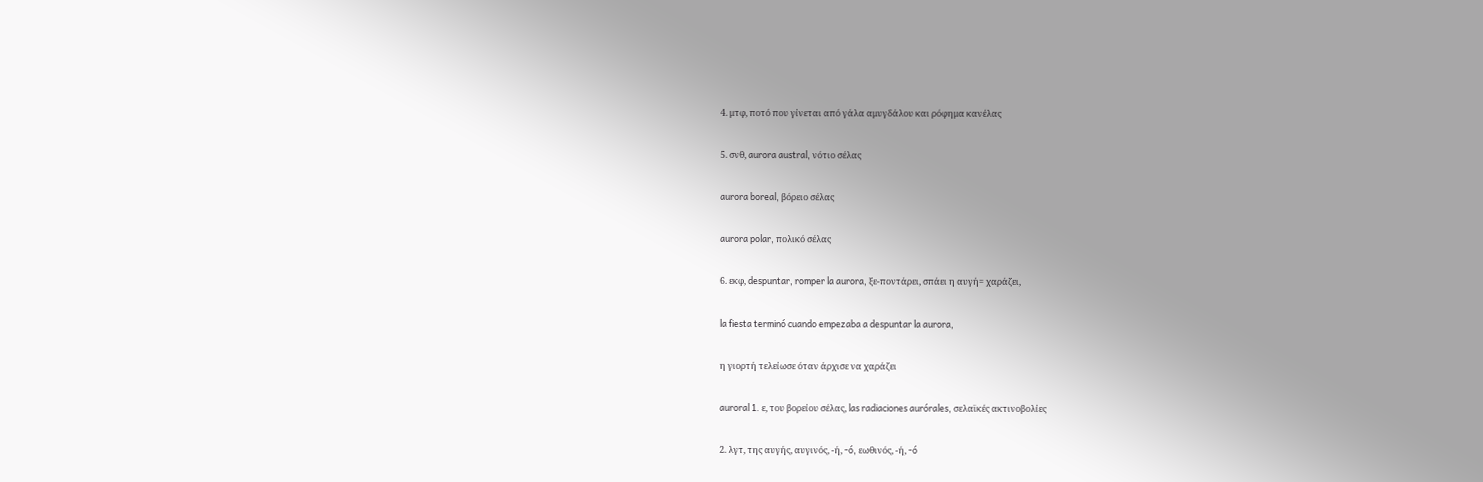4. μτφ, ποτό που γίνεται από γάλα αμυγδάλου και ρόφημα κανέλας

5. σνθ, aurora austral, νότιο σέλας

aurora boreal, βόρειο σέλας

aurora polar, πολικό σέλας

6. εκφ, despuntar, romper la aurora, ξε-ποντάρει, σπάει η αυγή= χαράζει,

la fiesta terminó cuando empezaba a despuntar la aurora,

η γιορτή τελείωσε όταν άρχισε να χαράζει

auroral 1. ε, του βορείου σέλας, las radiaciones aurórales, σελαϊκές ακτινοβολίες

2. λγτ, της αυγής, αυγινός, -ή, -ó, εωθινός, -ή, -ó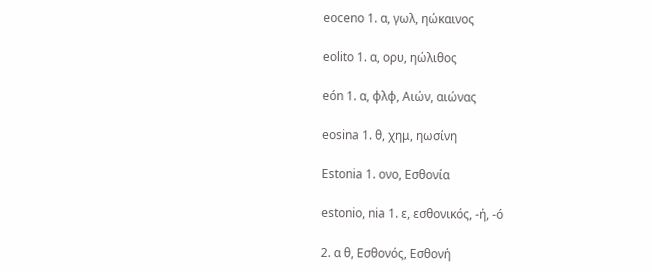eoceno 1. α, γωλ, ηώκαινος

eolito 1. α, ορυ, ηώλιθος

eón 1. α, φλφ, Αιών, αιώνας

eosina 1. θ, χημ, ηωσίνη

Estonia 1. ονο, Εσθονία

estonio, nia 1. ε, εσθονικός, -ή, -ó

2. α θ, Εσθονός, Εσθονή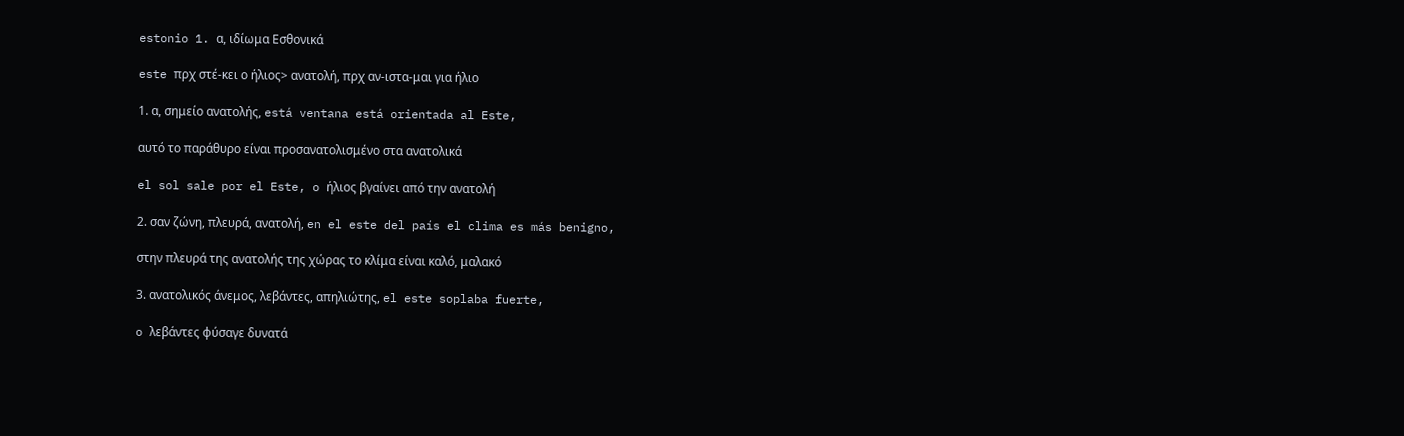estonio 1. α, ιδίωμα Εσθονικά

este πρχ στέ-κει ο ήλιος> ανατολή, πρχ αν-ιστα-μαι για ήλιο

1. α, σημείο ανατολής, está ventana está orientada al Este,

αυτό το παράθυρο είναι προσανατολισμένο στα ανατολικά

el sol sale por el Este, o ήλιος βγαίνει από την ανατολή

2. σαν ζώνη, πλευρά, ανατολή, en el este del país el clima es más benigno,

στην πλευρά της ανατολής της χώρας το κλίμα είναι καλό, μαλακό

3. ανατολικός άνεμος, λεβάντες, απηλιώτης, el este soplaba fuerte,

o λεβάντες φύσαγε δυνατά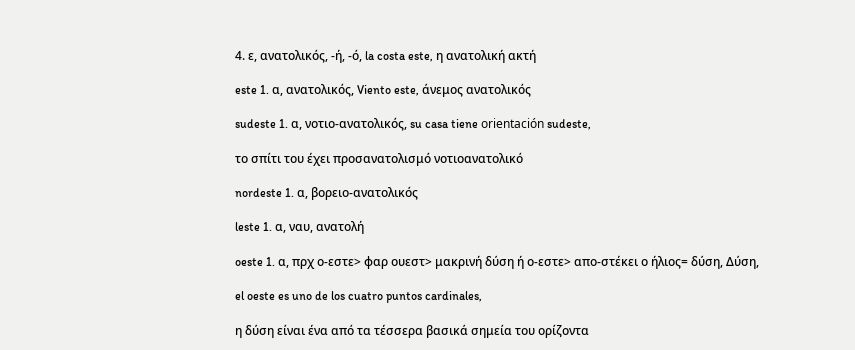4. ε, ανατολικός, -ή, -ό, la costa este, η ανατολική ακτή

este 1. α, ανατολικός, Viento este, άνεμος ανατολικός

sudeste 1. α, νοτιο-ανατολικός, su casa tiene orientación sudeste,

το σπίτι του έχει προσανατολισμό νοτιοανατολικό

nordeste 1. α, βορειο-ανατολικός

leste 1. α, ναυ, ανατολή

oeste 1. α, πρχ ο-εστε> φαρ ουεστ> μακρινή δύση ή ο-εστε> απο-στέκει ο ήλιος= δύση, Δύση,

el oeste es uno de los cuatro puntos cardinales,

η δύση είναι ένα από τα τέσσερα βασικά σημεία του ορίζοντα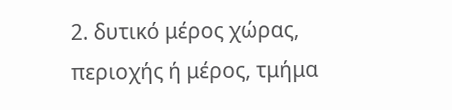2. δυτικό μέρος χώρας, περιοχής ή μέρος, τμήμα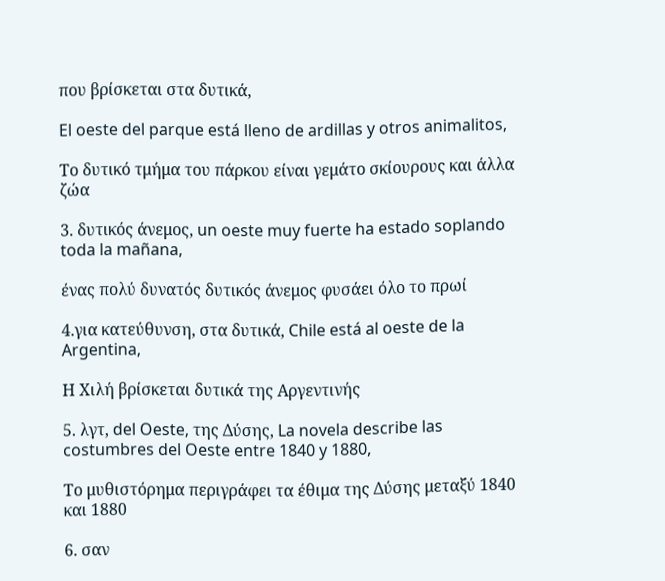που βρίσκεται στα δυτικά,

El oeste del parque está lleno de ardillas y otros animalitos,

Το δυτικό τμήμα του πάρκου είναι γεμάτο σκίουρους και άλλα ζώα

3. δυτικός άνεμος, un oeste muy fuerte ha estado soplando toda la mañana,

ένας πολύ δυνατός δυτικός άνεμος φυσάει όλο το πρωί

4.για κατεύθυνση, στα δυτικά, Chile está al oeste de la Argentina,

Η Χιλή βρίσκεται δυτικά της Αργεντινής

5. λγτ, del Oeste, της Δύσης, La novela describe las costumbres del Oeste entre 1840 y 1880,

Το μυθιστόρημα περιγράφει τα έθιμα της Δύσης μεταξύ 1840 και 1880

6. σαν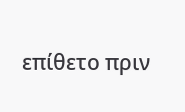επίθετο πριν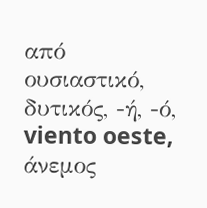από ουσιαστικό, δυτικός, -ή, -ό, viento oeste, άνεμος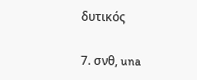δυτικός

7. σνθ, una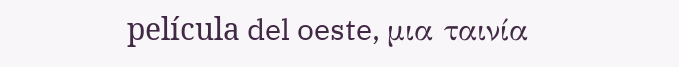película del oeste, μια ταινία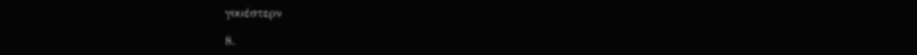γουέστερν

8.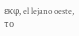εκφ, el lejano oeste, το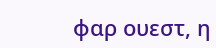φαρ ουεστ, η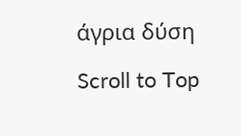άγρια δύση

Scroll to Top